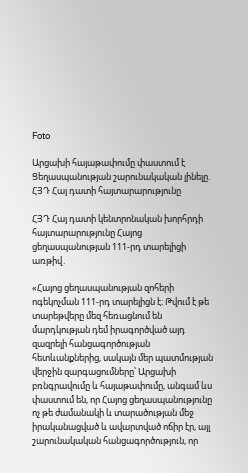Foto

Արցախի հայաթափումը փաստում է Ցեղասպանության շարունակական լինելը. ՀՅԴ Հայ դատի հայտարարությունը

ՀՅԴ Հայ դատի կենտրոնական խորհրդի հայտարարությունը Հայոց ցեղասպանության 111-րդ տարելիցի առթիվ․

«Հայոց ցեղասպանության զոհերի ոգեկոչման 111-րդ տարելիցն է։ Թվում է թե տարեթվերը մեզ հեռացնում են մարդկության դեմ իրագործված այդ զազրելի հանցագործության հետևանքներից, սակայն մեր պատմության վերջին զարգացումները՝ Արցախի բռնգրավումը և հայաթափումը, անգամ ևս փաստում են, որ Հայոց ցեղասպանությունը ոչ թե ժամանակի և տարածության մեջ իրականացված և ավարտված ոճիր էր, այլ շարունակական հանցագործություն, որ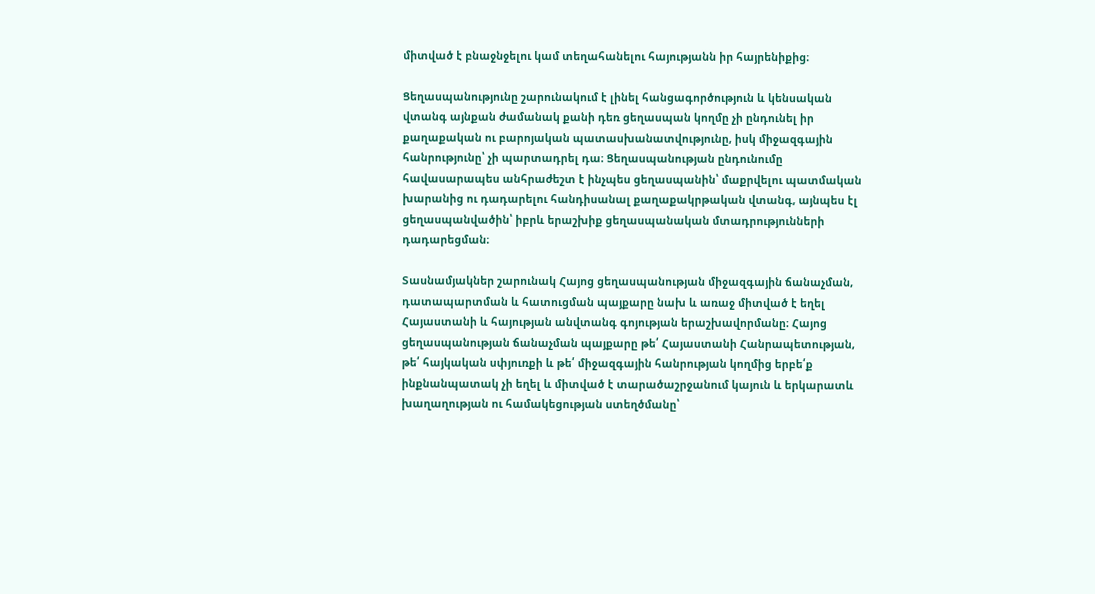միտված է բնաջնջելու կամ տեղահանելու հայությանն իր հայրենիքից։

Ցեղասպանությունը շարունակում է լինել հանցագործություն և կենսական վտանգ այնքան ժամանակ քանի դեռ ցեղասպան կողմը չի ընդունել իր քաղաքական ու բարոյական պատասխանատվությունը, իսկ միջազգային հանրությունը՝ չի պարտադրել դա։ Ցեղասպանության ընդունումը հավասարապես անհրաժեշտ է ինչպես ցեղասպանին՝ մաքրվելու պատմական խարանից ու դադարելու հանդիսանալ քաղաքակրթական վտանգ, այնպես էլ ցեղասպանվածին՝ իբրև երաշխիք ցեղասպանական մտադրությունների դադարեցման։

Տասնամյակներ շարունակ Հայոց ցեղասպանության միջազգային ճանաչման, դատապարտման և հատուցման պայքարը նախ և առաջ միտված է եղել Հայաստանի և հայության անվտանգ գոյության երաշխավորմանը։ Հայոց ցեղասպանության ճանաչման պայքարը թե՛ Հայաստանի Հանրապետության, թե՛ հայկական սփյուռքի և թե՛ միջազգային հանրության կողմից երբե՛ք ինքնանպատակ չի եղել և միտված է տարածաշրջանում կայուն և երկարատև խաղաղության ու համակեցության ստեղծմանը՝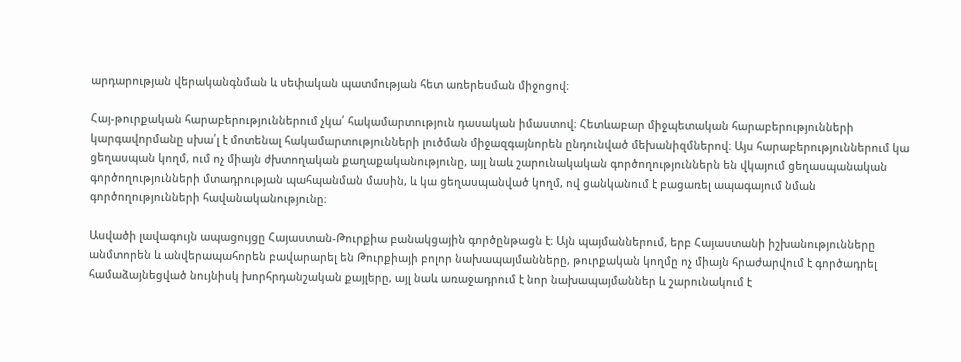արդարության վերականգնման և սեփական պատմության հետ առերեսման միջոցով։

Հայ-թուրքական հարաբերություններում չկա՛ հակամարտություն դասական իմաստով։ Հետևաբար միջպետական հարաբերությունների կարգավորմանը սխա՛լ է մոտենալ հակամարտությունների լուծման միջազգայնորեն ընդունված մեխանիզմներով։ Այս հարաբերություններում կա ցեղասպան կողմ, ում ոչ միայն ժխտողական քաղաքականությունը, այլ նաև շարունակական գործողություններն են վկայում ցեղասպանական գործողությունների մտադրության պահպանման մասին, և կա ցեղասպանված կողմ, ով ցանկանում է բացառել ապագայում նման գործողությունների հավանականությունը։

Ասվածի լավագույն ապացույցը Հայաստան-Թուրքիա բանակցային գործընթացն է։ Այն պայմաններում, երբ Հայաստանի իշխանությունները անմտորեն և անվերապահորեն բավարարել են Թուրքիայի բոլոր նախապայմանները, թուրքական կողմը ոչ միայն հրաժարվում է գործադրել համաձայնեցված նույնիսկ խորհրդանշական քայլերը, այլ նաև առաջադրում է նոր նախապայմաններ և շարունակում է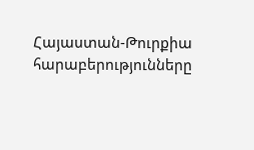Հայաստան-Թուրքիա հարաբերությունները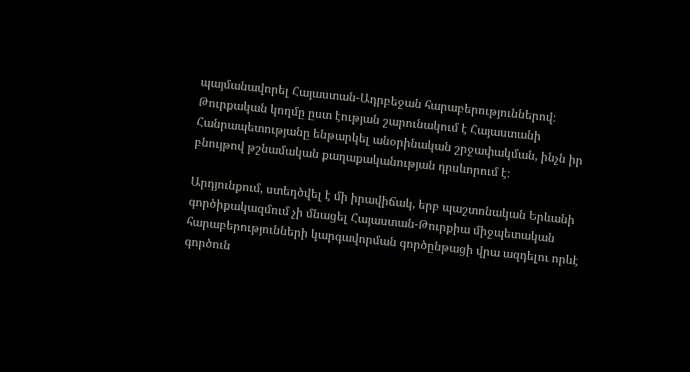պայմանավորել Հայաստան-Ադրբեջան հարաբերություններով։ Թուրքական կողմը ըստ էության շարունակում է Հայաստանի Հանրապետությանը ենթարկել անօրինական շրջափակման, ինչն իր բնույթով թշնամական քաղաքականության դրսևորում է։

Արդյունքում, ստեղծվել է մի իրավիճակ, երբ պաշտոնական Երևանի գործիքակազմում չի մնացել Հայաստան-Թուրքիա միջպետական հարաբերությունների կարգավորման գործընթացի վրա ազդելու որևէ  գործուն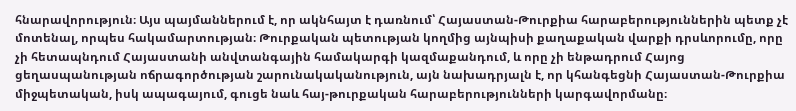հնարավորություն։ Այս պայմաններում է, որ ակնհայտ է դառնում՝ Հայաստան-Թուրքիա հարաբերություններին պետք չէ մոտենալ, որպես հակամարտության։ Թուրքական պետության կողմից այնպիսի քաղաքական վարքի դրսևորումը, որը չի հետապնդում Հայաստանի անվտանգային համակարգի կազմաքանդում, և որը չի ենթադրում Հայոց ցեղասպանության ոճրագործության շարունակականություն, այն նախադրյալն է, որ կհանգեցնի Հայաստան-Թուրքիա միջպետական, իսկ ապագայում, գուցե նաև հայ-թուրքական հարաբերությունների կարգավորմանը։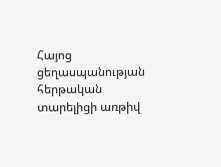Հայոց ցեղասպանության հերթական տարելիցի առթիվ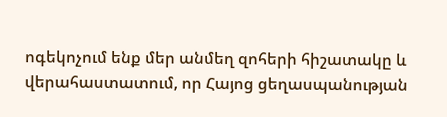ոգեկոչում ենք մեր անմեղ զոհերի հիշատակը և վերահաստատում, որ Հայոց ցեղասպանության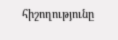հիշողությունը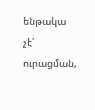ենթակա չէ՛ ուրացման,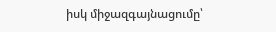իսկ միջազգայնացումը՝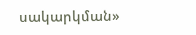սակարկման»